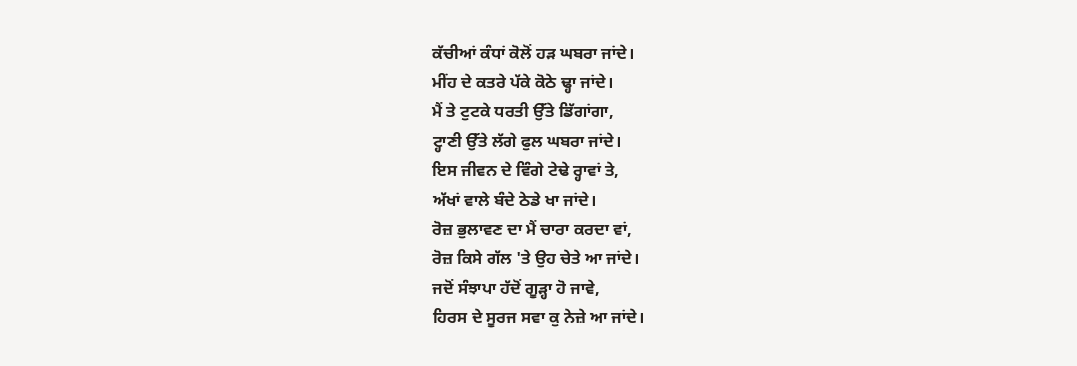ਕੱਚੀਆਂ ਕੰਧਾਂ ਕੋਲੋਂ ਹੜ ਘਬਰਾ ਜਾਂਦੇ।
ਮੀਂਹ ਦੇ ਕਤਰੇ ਪੱਕੇ ਕੋਠੇ ਢ੍ਹਾ ਜਾਂਦੇ।
ਮੈਂ ਤੇ ਟੁਟਕੇ ਧਰਤੀ ਉੱਤੇ ਡਿੱਗਾਂਗਾ,
ਟ੍ਹਾਣੀ ਉੱਤੇ ਲੱਗੇ ਫੁਲ ਘਬਰਾ ਜਾਂਦੇ।
ਇਸ ਜੀਵਨ ਦੇ ਵਿੰਗੇ ਟੇਢੇ ਰ੍ਹਾਵਾਂ ਤੇ,
ਅੱਖਾਂ ਵਾਲੇ ਬੰਦੇ ਠੇਡੇ ਖਾ ਜਾਂਦੇ।
ਰੋਜ਼ ਭੁਲਾਵਣ ਦਾ ਮੈਂ ਚਾਰਾ ਕਰਦਾ ਵਾਂ,
ਰੋਜ਼ ਕਿਸੇ ਗੱਲ 'ਤੇ ਉਹ ਚੇਤੇ ਆ ਜਾਂਦੇ।
ਜਦੋਂ ਸੰਝਾਪਾ ਹੱਦੋਂ ਗੂੜ੍ਹਾ ਹੋ ਜਾਵੇ,
ਹਿਰਸ ਦੇ ਸੂਰਜ ਸਵਾ ਕੁ ਨੇਜ਼ੇ ਆ ਜਾਂਦੇ।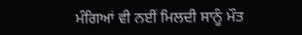ਮੰਗਿਆਂ ਵੀ ਨਈਂ ਮਿਲਦੀ ਸਾਨੂੰ ਮੌਤ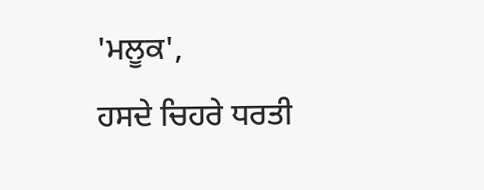'ਮਲੂਕ',
ਹਸਦੇ ਚਿਹਰੇ ਧਰਤੀ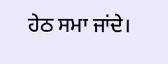ਹੇਠ ਸਮਾ ਜਾਂਦੇ।